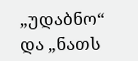„უდაბნო“ და „ნათს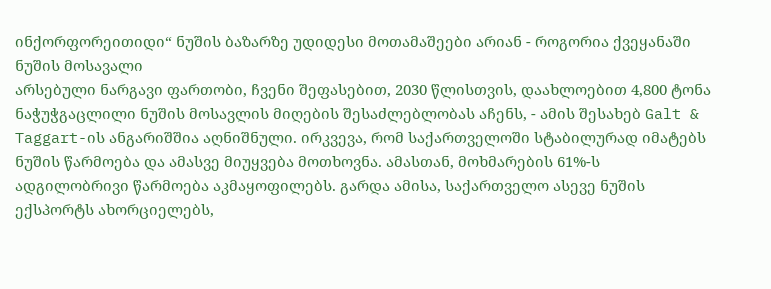ინქორფორეითიდი“ ნუშის ბაზარზე უდიდესი მოთამაშეები არიან - როგორია ქვეყანაში ნუშის მოსავალი
არსებული ნარგავი ფართობი, ჩვენი შეფასებით, 2030 წლისთვის, დაახლოებით 4,800 ტონა ნაჭუჭგაცლილი ნუშის მოსავლის მიღების შესაძლებლობას აჩენს, - ამის შესახებ Galt & Taggart-ის ანგარიშშია აღნიშნული. ირკვევა, რომ საქართველოში სტაბილურად იმატებს ნუშის წარმოება და ამასვე მიუყვება მოთხოვნა. ამასთან, მოხმარების 61%-ს ადგილობრივი წარმოება აკმაყოფილებს. გარდა ამისა, საქართველო ასევე ნუშის ექსპორტს ახორციელებს,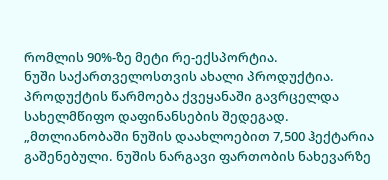რომლის 90%-ზე მეტი რე-ექსპორტია.
ნუში საქართველოსთვის ახალი პროდუქტია. პროდუქტის წარმოება ქვეყანაში გავრცელდა სახელმწიფო დაფინანსების შედეგად.
„მთლიანობაში ნუშის დაახლოებით 7,500 ჰექტარია გაშენებული. ნუშის ნარგავი ფართობის ნახევარზე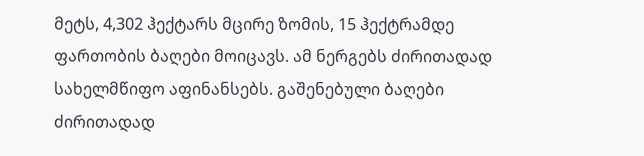მეტს, 4,302 ჰექტარს მცირე ზომის, 15 ჰექტრამდე ფართობის ბაღები მოიცავს. ამ ნერგებს ძირითადად სახელმწიფო აფინანსებს. გაშენებული ბაღები ძირითადად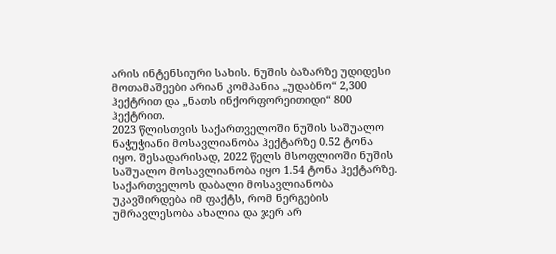არის ინტენსიური სახის. ნუშის ბაზარზე უდიდესი მოთამაშეები არიან კომპანია „უდაბნო“ 2,300 ჰექტრით და „ნათს ინქორფორეითიდი“ 800 ჰექტრით.
2023 წლისთვის საქართველოში ნუშის საშუალო ნაჭუჭიანი მოსავლიანობა ჰექტარზე 0.52 ტონა იყო. შესადარისად, 2022 წელს მსოფლიოში ნუშის საშუალო მოსავლიანობა იყო 1.54 ტონა ჰექტარზე. საქართველოს დაბალი მოსავლიანობა უკავშირდება იმ ფაქტს, რომ ნერგების უმრავლესობა ახალია და ჯერ არ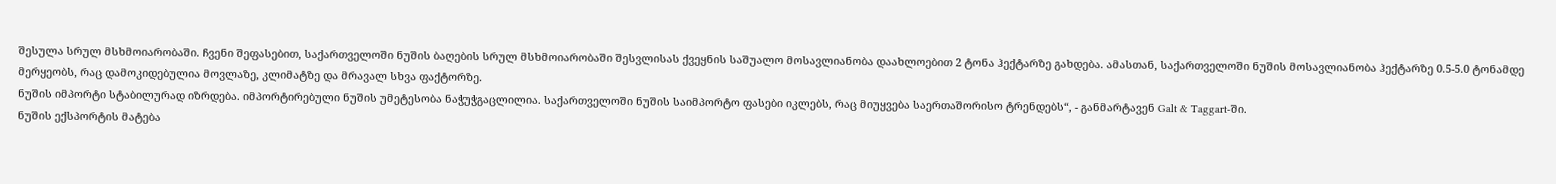შესულა სრულ მსხმოიარობაში. ჩვენი შეფასებით, საქართველოში ნუშის ბაღების სრულ მსხმოიარობაში შესვლისას ქვეყნის საშუალო მოსავლიანობა დაახლოებით 2 ტონა ჰექტარზე გახდება. ამასთან, საქართველოში ნუშის მოსავლიანობა ჰექტარზე 0.5-5.0 ტონამდე მერყეობს, რაც დამოკიდებულია მოვლაზე, კლიმატზე და მრავალ სხვა ფაქტორზე.
ნუშის იმპორტი სტაბილურად იზრდება. იმპორტირებული ნუშის უმეტესობა ნაჭუჭგაცლილია. საქართველოში ნუშის საიმპორტო ფასები იკლებს, რაც მიუყვება საერთაშორისო ტრენდებს“, - განმარტავენ Galt & Taggart-ში.
ნუშის ექსპორტის მატება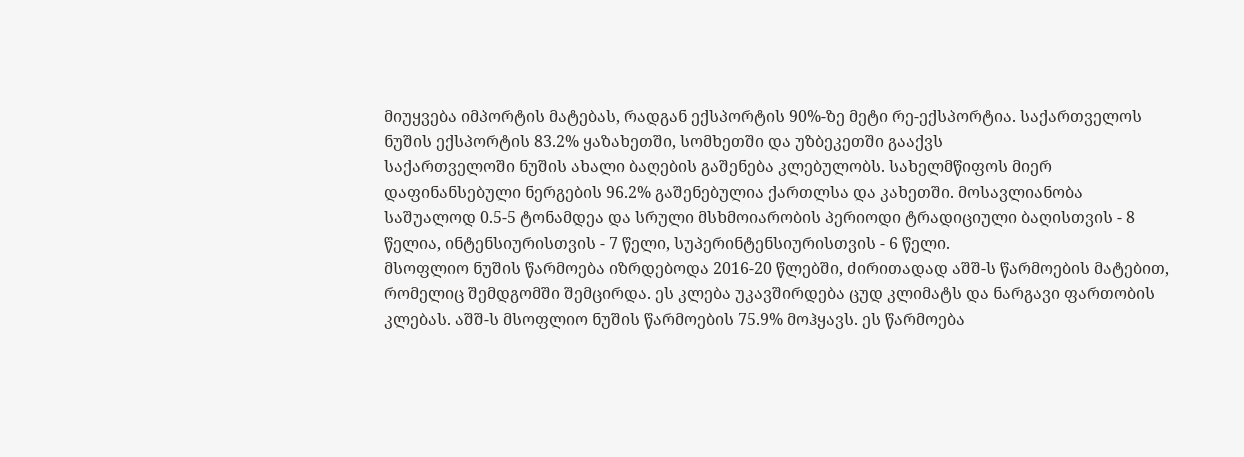მიუყვება იმპორტის მატებას, რადგან ექსპორტის 90%-ზე მეტი რე-ექსპორტია. საქართველოს ნუშის ექსპორტის 83.2% ყაზახეთში, სომხეთში და უზბეკეთში გააქვს
საქართველოში ნუშის ახალი ბაღების გაშენება კლებულობს. სახელმწიფოს მიერ დაფინანსებული ნერგების 96.2% გაშენებულია ქართლსა და კახეთში. მოსავლიანობა საშუალოდ 0.5-5 ტონამდეა და სრული მსხმოიარობის პერიოდი ტრადიციული ბაღისთვის - 8 წელია, ინტენსიურისთვის - 7 წელი, სუპერინტენსიურისთვის - 6 წელი.
მსოფლიო ნუშის წარმოება იზრდებოდა 2016-20 წლებში, ძირითადად აშშ-ს წარმოების მატებით, რომელიც შემდგომში შემცირდა. ეს კლება უკავშირდება ცუდ კლიმატს და ნარგავი ფართობის კლებას. აშშ-ს მსოფლიო ნუშის წარმოების 75.9% მოჰყავს. ეს წარმოება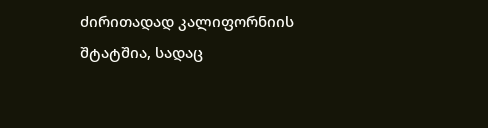ძირითადად კალიფორნიის შტატშია, სადაც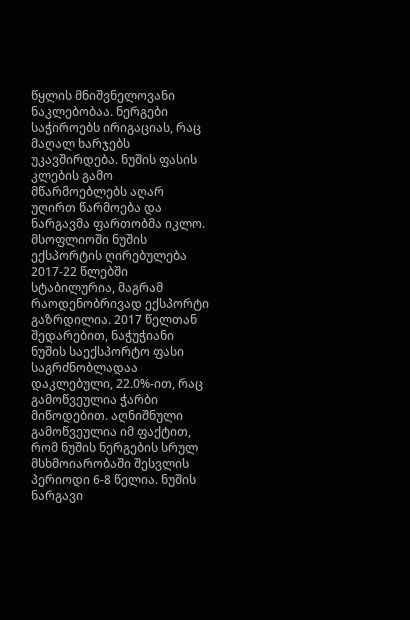წყლის მნიშვნელოვანი ნაკლებობაა. ნერგები საჭიროებს ირიგაციას, რაც მაღალ ხარჯებს უკავშირდება. ნუშის ფასის კლების გამო მწარმოებლებს აღარ უღირთ წარმოება და ნარგავმა ფართობმა იკლო.
მსოფლიოში ნუშის ექსპორტის ღირებულება 2017-22 წლებში სტაბილურია, მაგრამ რაოდენობრივად ექსპორტი გაზრდილია. 2017 წელთან შედარებით, ნაჭუჭიანი ნუშის საექსპორტო ფასი საგრძნობლადაა დაკლებული, 22.0%-ით, რაც გამოწვეულია ჭარბი მიწოდებით. აღნიშნული გამოწვეულია იმ ფაქტით, რომ ნუშის ნერგების სრულ მსხმოიარობაში შესვლის პერიოდი 6-8 წელია. ნუშის ნარგავი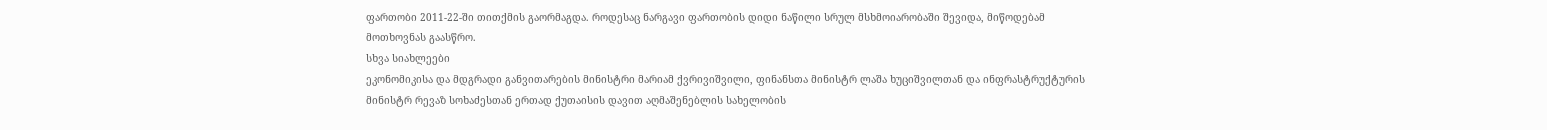ფართობი 2011-22-ში თითქმის გაორმაგდა. როდესაც ნარგავი ფართობის დიდი ნაწილი სრულ მსხმოიარობაში შევიდა, მიწოდებამ მოთხოვნას გაასწრო.
სხვა სიახლეები
ეკონომიკისა და მდგრადი განვითარების მინისტრი მარიამ ქვრივიშვილი, ფინანსთა მინისტრ ლაშა ხუციშვილთან და ინფრასტრუქტურის მინისტრ რევაზ სოხაძესთან ერთად ქუთაისის დავით აღმაშენებლის სახელობის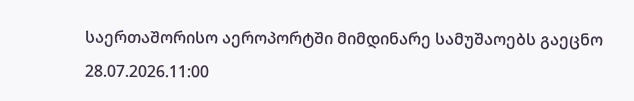საერთაშორისო აეროპორტში მიმდინარე სამუშაოებს გაეცნო
28.07.2026.11:00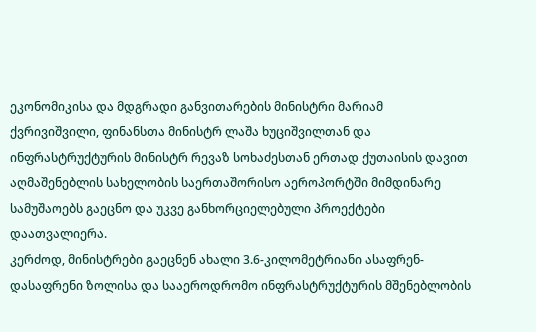ეკონომიკისა და მდგრადი განვითარების მინისტრი მარიამ ქვრივიშვილი, ფინანსთა მინისტრ ლაშა ხუციშვილთან და ინფრასტრუქტურის მინისტრ რევაზ სოხაძესთან ერთად ქუთაისის დავით აღმაშენებლის სახელობის საერთაშორისო აეროპორტში მიმდინარე სამუშაოებს გაეცნო და უკვე განხორციელებული პროექტები დაათვალიერა.
კერძოდ, მინისტრები გაეცნენ ახალი 3.6-კილომეტრიანი ასაფრენ-დასაფრენი ზოლისა და სააეროდრომო ინფრასტრუქტურის მშენებლობის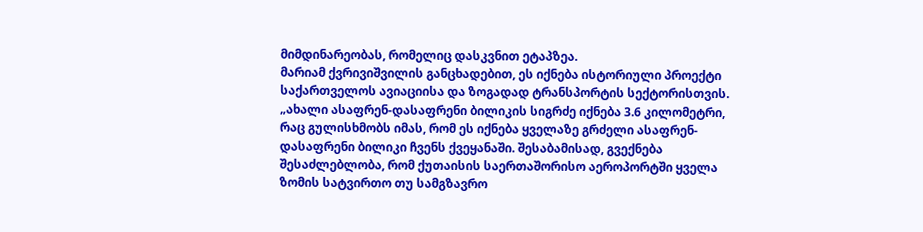მიმდინარეობას, რომელიც დასკვნით ეტაპზეა.
მარიამ ქვრივიშვილის განცხადებით, ეს იქნება ისტორიული პროექტი საქართველოს ავიაციისა და ზოგადად ტრანსპორტის სექტორისთვის.
„ახალი ასაფრენ-დასაფრენი ბილიკის სიგრძე იქნება 3.6 კილომეტრი, რაც გულისხმობს იმას, რომ ეს იქნება ყველაზე გრძელი ასაფრენ-დასაფრენი ბილიკი ჩვენს ქვეყანაში. შესაბამისად, გვექნება შესაძლებლობა, რომ ქუთაისის საერთაშორისო აეროპორტში ყველა ზომის სატვირთო თუ სამგზავრო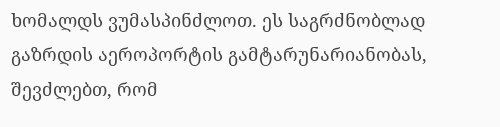ხომალდს ვუმასპინძლოთ. ეს საგრძნობლად გაზრდის აეროპორტის გამტარუნარიანობას, შევძლებთ, რომ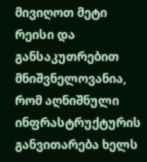მივიღოთ მეტი რეისი და განსაკუთრებით მნიშვნელოვანია, რომ აღნიშნული ინფრასტრუქტურის განვითარება ხელს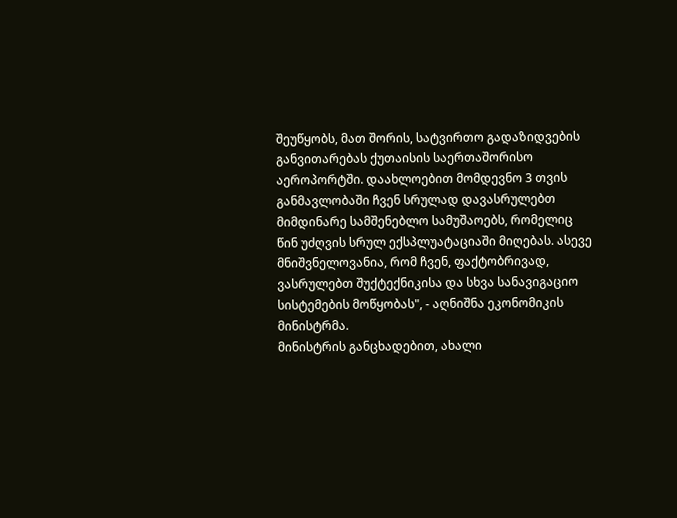შეუწყობს, მათ შორის, სატვირთო გადაზიდვების განვითარებას ქუთაისის საერთაშორისო აეროპორტში. დაახლოებით მომდევნო 3 თვის განმავლობაში ჩვენ სრულად დავასრულებთ მიმდინარე სამშენებლო სამუშაოებს, რომელიც წინ უძღვის სრულ ექსპლუატაციაში მიღებას. ასევე მნიშვნელოვანია, რომ ჩვენ, ფაქტობრივად, ვასრულებთ შუქტექნიკისა და სხვა სანავიგაციო სისტემების მოწყობას", - აღნიშნა ეკონომიკის მინისტრმა.
მინისტრის განცხადებით, ახალი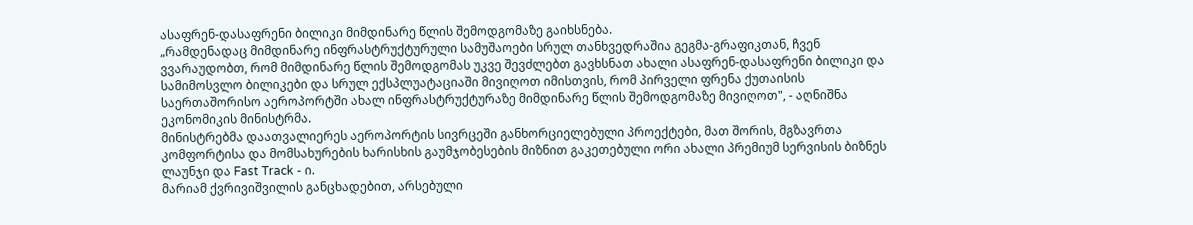ასაფრენ-დასაფრენი ბილიკი მიმდინარე წლის შემოდგომაზე გაიხსნება.
„რამდენადაც მიმდინარე ინფრასტრუქტურული სამუშაოები სრულ თანხვედრაშია გეგმა-გრაფიკთან, ჩვენ ვვარაუდობთ, რომ მიმდინარე წლის შემოდგომას უკვე შევძლებთ გავხსნათ ახალი ასაფრენ-დასაფრენი ბილიკი და სამიმოსვლო ბილიკები და სრულ ექსპლუატაციაში მივიღოთ იმისთვის, რომ პირველი ფრენა ქუთაისის საერთაშორისო აეროპორტში ახალ ინფრასტრუქტურაზე მიმდინარე წლის შემოდგომაზე მივიღოთ", - აღნიშნა ეკონომიკის მინისტრმა.
მინისტრებმა დაათვალიერეს აეროპორტის სივრცეში განხორციელებული პროექტები, მათ შორის, მგზავრთა კომფორტისა და მომსახურების ხარისხის გაუმჯობესების მიზნით გაკეთებული ორი ახალი პრემიუმ სერვისის ბიზნეს ლაუნჯი და Fast Track - ი.
მარიამ ქვრივიშვილის განცხადებით, არსებული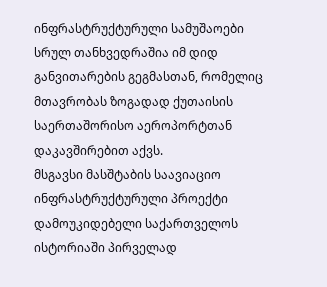ინფრასტრუქტურული სამუშაოები სრულ თანხვედრაშია იმ დიდ განვითარების გეგმასთან, რომელიც მთავრობას ზოგადად ქუთაისის საერთაშორისო აეროპორტთან დაკავშირებით აქვს.
მსგავსი მასშტაბის საავიაციო ინფრასტრუქტურული პროექტი დამოუკიდებელი საქართველოს ისტორიაში პირველად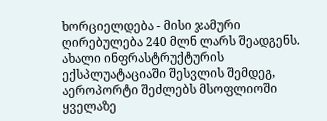ხორციელდება - მისი ჯამური ღირებულება 240 მლნ ლარს შეადგენს. ახალი ინფრასტრუქტურის ექსპლუატაციაში შესვლის შემდეგ, აეროპორტი შეძლებს მსოფლიოში ყველაზე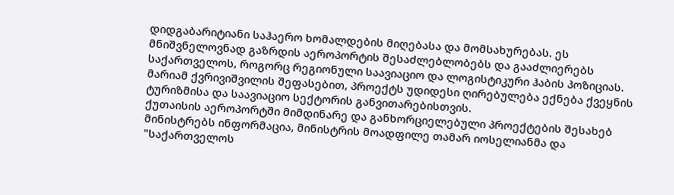დიდგაბარიტიანი საჰაერო ხომალდების მიღებასა და მომსახურებას. ეს მნიშვნელოვნად გაზრდის აეროპორტის შესაძლებლობებს და გააძლიერებს საქართველოს, როგორც რეგიონული საავიაციო და ლოგისტიკური ჰაბის პოზიციას. მარიამ ქვრივიშვილის შეფასებით, პროექტს უდიდესი ღირებულება ექნება ქვეყნის ტურიზმისა და საავიაციო სექტორის განვითარებისთვის.
ქუთაისის აეროპორტში მიმდინარე და განხორციელებული პროექტების შესახებ მინისტრებს ინფორმაცია, მინისტრის მოადფილე თამარ იოსელიანმა და "საქართველოს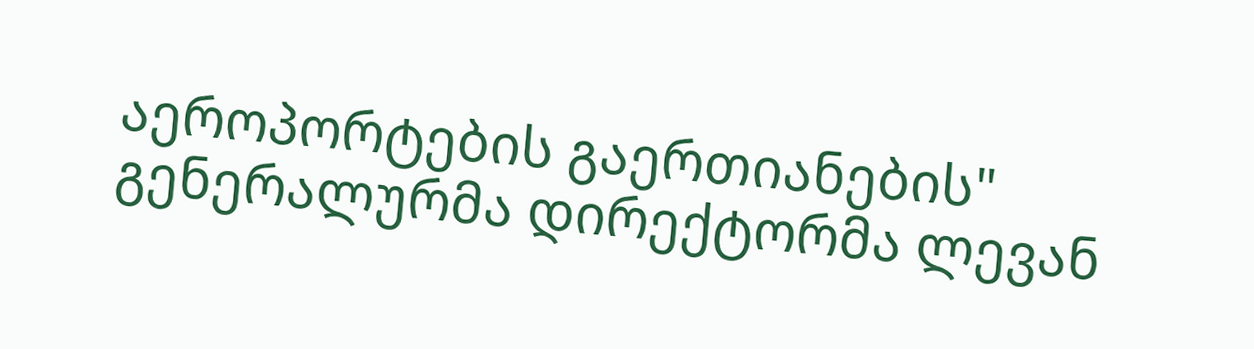აეროპორტების გაერთიანების" გენერალურმა დირექტორმა ლევან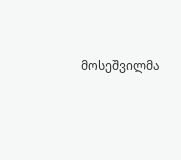მოსეშვილმა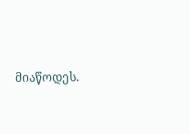მიაწოდეს.